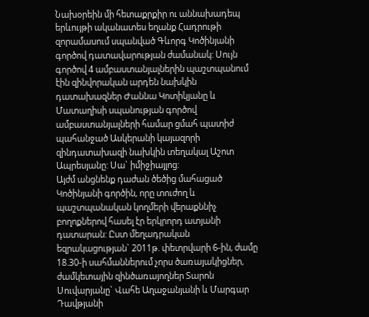Նախօրեին մի հետաքրքիր ու աննախադեպ երևույթի ականատես եղանք Հադրութի զորամասում սպանված Գևորգ Կոծինյանի գործով դատավարության ժամանակ: Սույն գործով 4 ամբաստանյալներին պաշտպանում էին զինվորական արդեն նախկին դատախազներ Ժաննա Կոտիկյանը և Մատաղիսի սպանության գործով ամբաստանյալների համար ցմահ պատիժ պահանջած Ասկերանի կայազորի զինդատախազի նախկին տեղակալ Աշոտ Ապրեսյանը: Սա` իմիջիայլոց:
Այժմ անցնենք դաժան ծեծից մահացած Կոծինյանի գործին, որը տուժող և պաշտպանական կողմերի վերաքննիչ բողոքներով հասել էր երկրորդ ատյանի դատարան: Ըստ մեղադրական եզրակացության` 2011թ. փետրվարի 6-ին, ժամը 18.30-ի սահմաններում չորս ծառայակիցներ, ժամկետային զինծառայողներ Տարոն Սուվարյանը` Վահե Աղաջանյանի և Մարգար Դավթյանի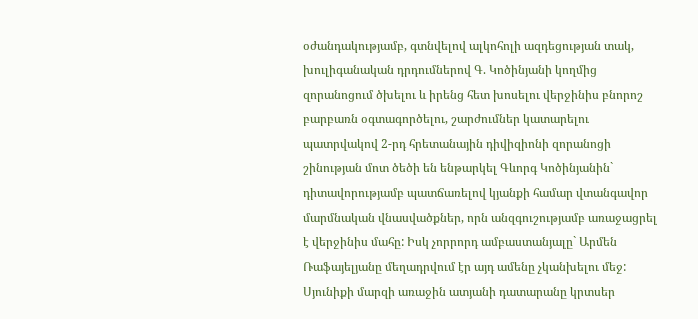օժանդակությամբ, գտնվելով ալկոհոլի ազդեցության տակ, խուլիգանական դրդումներով Գ. Կոծինյանի կողմից զորանոցում ծխելու և իրենց հետ խոսելու վերջինիս բնորոշ բարբառն օգտագործելու, շարժումներ կատարելու պատրվակով 2-րդ հրետանային դիվիզիոնի զորանոցի շինության մոտ ծեծի են ենթարկել Գևորգ Կոծինյանին` դիտավորությամբ պատճառելով կյանքի համար վտանգավոր մարմնական վնասվածքներ, որն անզգուշությամբ առաջացրել է վերջինիս մահը: Իսկ չորրորդ ամբաստանյալը` Արմեն Ռաֆայելյանը մեղադրվում էր այդ ամենը չկանխելու մեջ: Սյունիքի մարզի առաջին ատյանի դատարանը կրտսեր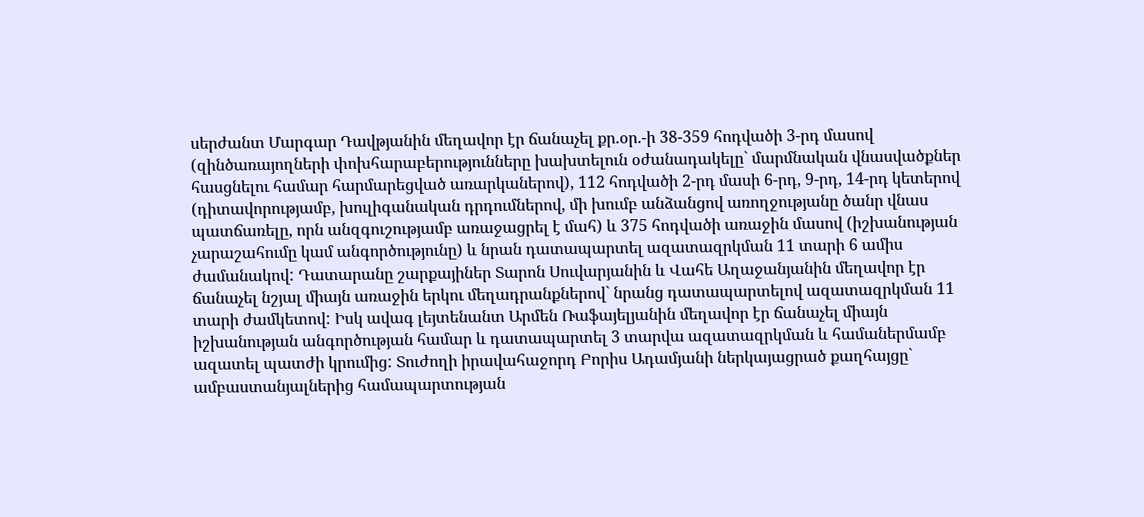սերժանտ Մարգար Դավթյանին մեղավոր էր ճանաչել քր.օր.-ի 38-359 հոդվածի 3-րդ մասով (զինծառայողների փոխհարաբերությունները խախտելուն օժանադակելը` մարմնական վնասվածքներ հասցնելու համար հարմարեցված առարկաներով), 112 հոդվածի 2-րդ մասի 6-րդ, 9-րդ, 14-րդ կետերով (դիտավորությամբ, խուլիգանական դրդումներով, մի խումբ անձանցով առողջությանը ծանր վնաս պատճառելը, որն անզգուշությամբ առաջացրել է մահ) և 375 հոդվածի առաջին մասով (իշխանության չարաշահումը կամ անգործությունը) և նրան դատապարտել ազատազրկման 11 տարի 6 ամիս ժամանակով: Դատարանը շարքայիներ Տարոն Սուվարյանին և Վահե Աղաջանյանին մեղավոր էր ճանաչել նշյալ միայն առաջին երկու մեղադրանքներով` նրանց դատապարտելով ազատազրկման 11 տարի ժամկետով: Իսկ ավագ լեյտենանտ Արմեն Ռաֆայելյանին մեղավոր էր ճանաչել միայն իշխանության անգործության համար և դատապարտել 3 տարվա ազատազրկման և համաներմամբ ազատել պատժի կրումից: Տուժողի իրավահաջորդ Բորիս Ադամյանի ներկայացրած քաղհայցը` ամբաստանյալներից համապարտության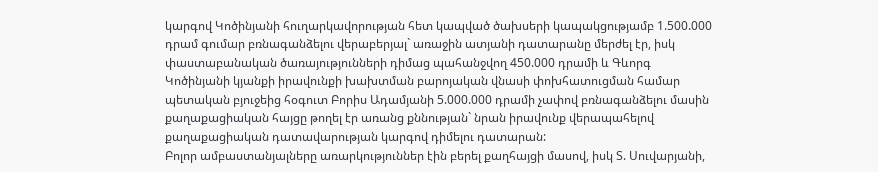կարգով Կոծինյանի հուղարկավորության հետ կապված ծախսերի կապակցությամբ 1.500.000 դրամ գումար բռնագանձելու վերաբերյալ` առաջին ատյանի դատարանը մերժել էր, իսկ փաստաբանական ծառայությունների դիմաց պահանջվող 450.000 դրամի և Գևորգ Կոծինյանի կյանքի իրավունքի խախտման բարոյական վնասի փոխհատուցման համար պետական բյուջեից հօգուտ Բորիս Ադամյանի 5.000.000 դրամի չափով բռնագանձելու մասին քաղաքացիական հայցը թողել էր առանց քննության` նրան իրավունք վերապահելով քաղաքացիական դատավարության կարգով դիմելու դատարան:
Բոլոր ամբաստանյալները առարկություններ էին բերել քաղհայցի մասով, իսկ Տ. Սուվարյանի,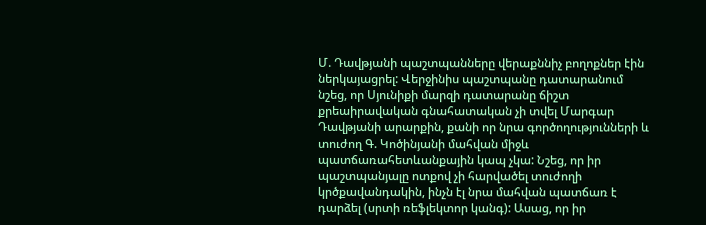Մ. Դավթյանի պաշտպանները վերաքննիչ բողոքներ էին ներկայացրել: Վերջինիս պաշտպանը դատարանում նշեց, որ Սյունիքի մարզի դատարանը ճիշտ քրեաիրավական գնահատական չի տվել Մարգար Դավթյանի արարքին, քանի որ նրա գործողությունների և տուժող Գ. Կոծինյանի մահվան միջև պատճառահետևանքային կապ չկա: Նշեց, որ իր պաշտպանյալը ոտքով չի հարվածել տուժողի կրծքավանդակին, ինչն էլ նրա մահվան պատճառ է դարձել (սրտի ռեֆլեկտոր կանգ): Ասաց, որ իր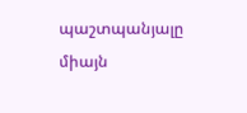պաշտպանյալը միայն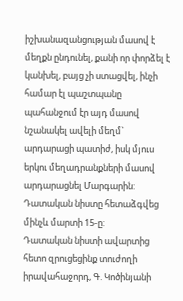իշխանազանցության մասով է մեղքն ընդունել, քանի որ փորձել է կանխել, բայց չի ստացվել, ինչի համար էլ պաշտպանը պահանջում էր այդ մասով նշանակել ավելի մեղմ` արդարացի պատիժ, իսկ մյուս երկու մեղադրանքների մասով արդարացնել Մարգարին: Դատական նիստը հետաձգվեց մինչև մարտի 15-ը:
Դատական նիստի ավարտից հետո զրուցեցինք տուժողի իրավահաջորդ, Գ. Կոծինյանի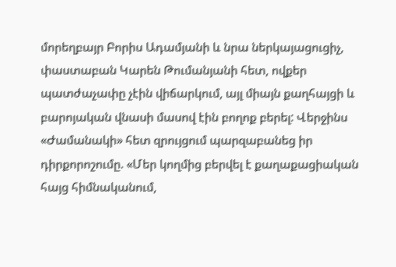մորեղբայր Բորիս Ադամյանի և նրա ներկայացուցիչ, փաստաբան Կարեն Թումանյանի հետ, ովքեր պատժաչափը չէին վիճարկում, այլ միայն քաղհայցի և բարոյական վնասի մասով էին բողոք բերել: Վերջինս «Ժամանակի» հետ զրույցում պարզաբանեց իր դիրքորոշումը. «Մեր կողմից բերվել է քաղաքացիական հայց հիմնականում,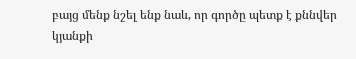բայց մենք նշել ենք նաև, որ գործը պետք է քննվեր կյանքի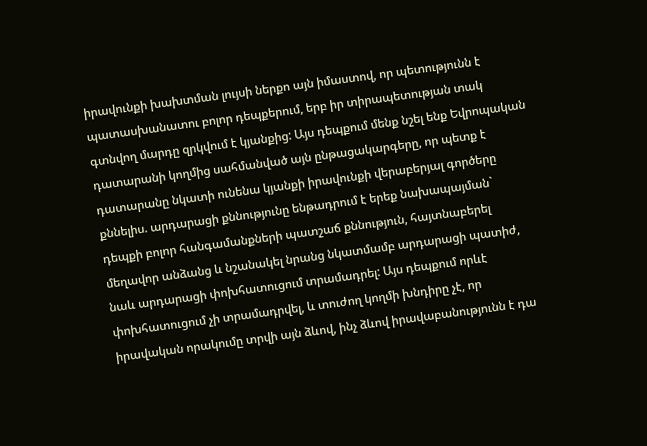իրավունքի խախտման լույսի ներքո այն իմաստով, որ պետությունն է պատասխանատու բոլոր դեպքերում, երբ իր տիրապետության տակ գտնվող մարդը զրկվում է կյանքից: Այս դեպքում մենք նշել ենք Եվրոպական դատարանի կողմից սահմանված այն ընթացակարգերը, որ պետք է դատարանը նկատի ունենա կյանքի իրավունքի վերաբերյալ գործերը քննելիս. արդարացի քննությունը ենթադրում է երեք նախապայման` դեպքի բոլոր հանգամանքների պատշաճ քննություն, հայտնաբերել մեղավոր անձանց և նշանակել նրանց նկատմամբ արդարացի պատիժ, նաև արդարացի փոխհատուցում տրամադրել: Այս դեպքում որևէ փոխհատուցում չի տրամադրվել, և տուժող կողմի խնդիրը չէ, որ իրավական որակումը տրվի այն ձևով, ինչ ձևով իրավաբանությունն է դա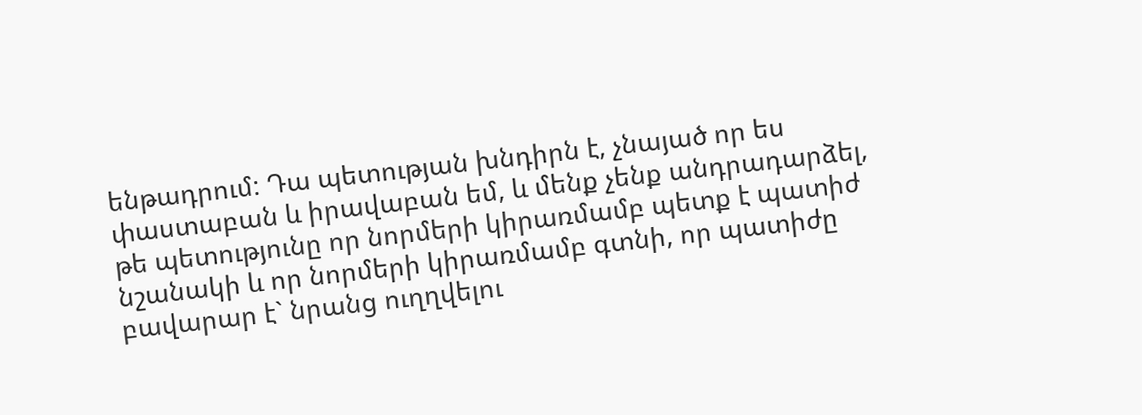ենթադրում: Դա պետության խնդիրն է, չնայած որ ես փաստաբան և իրավաբան եմ, և մենք չենք անդրադարձել, թե պետությունը որ նորմերի կիրառմամբ պետք է պատիժ նշանակի և որ նորմերի կիրառմամբ գտնի, որ պատիժը բավարար է` նրանց ուղղվելու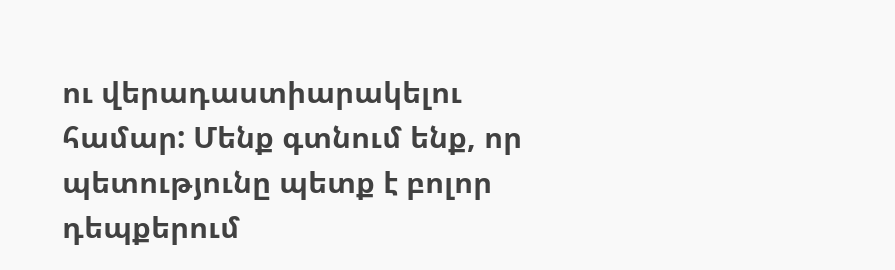ու վերադաստիարակելու համար: Մենք գտնում ենք, որ պետությունը պետք է բոլոր դեպքերում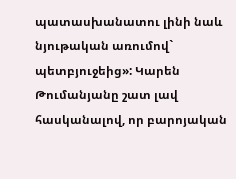պատասխանատու լինի նաև նյութական առումով` պետբյուջեից»: Կարեն Թումանյանը շատ լավ հասկանալով, որ բարոյական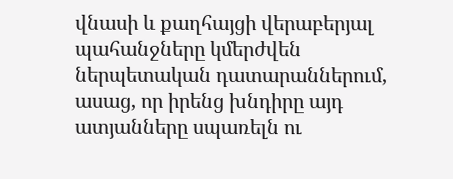վնասի և քաղհայցի վերաբերյալ պահանջները կմերժվեն ներպետական դատարաններում, ասաց, որ իրենց խնդիրը այդ ատյանները սպառելն ու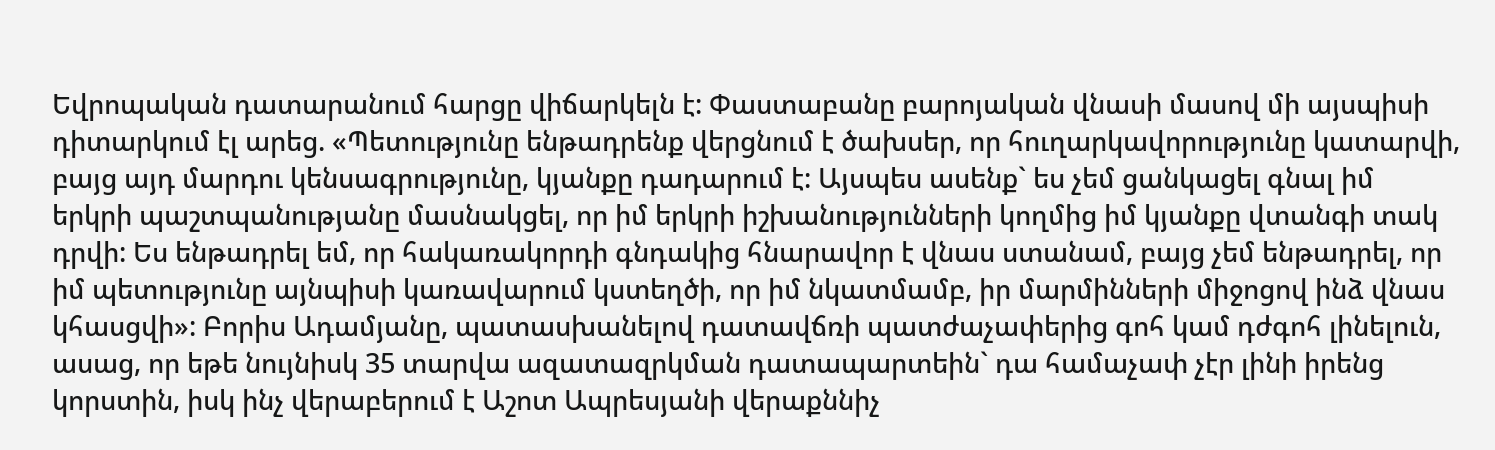Եվրոպական դատարանում հարցը վիճարկելն է: Փաստաբանը բարոյական վնասի մասով մի այսպիսի դիտարկում էլ արեց. «Պետությունը ենթադրենք վերցնում է ծախսեր, որ հուղարկավորությունը կատարվի, բայց այդ մարդու կենսագրությունը, կյանքը դադարում է: Այսպես ասենք` ես չեմ ցանկացել գնալ իմ երկրի պաշտպանությանը մասնակցել, որ իմ երկրի իշխանությունների կողմից իմ կյանքը վտանգի տակ դրվի: Ես ենթադրել եմ, որ հակառակորդի գնդակից հնարավոր է վնաս ստանամ, բայց չեմ ենթադրել, որ իմ պետությունը այնպիսի կառավարում կստեղծի, որ իմ նկատմամբ, իր մարմինների միջոցով ինձ վնաս կհասցվի»: Բորիս Ադամյանը, պատասխանելով դատավճռի պատժաչափերից գոհ կամ դժգոհ լինելուն, ասաց, որ եթե նույնիսկ 35 տարվա ազատազրկման դատապարտեին` դա համաչափ չէր լինի իրենց կորստին, իսկ ինչ վերաբերում է Աշոտ Ապրեսյանի վերաքննիչ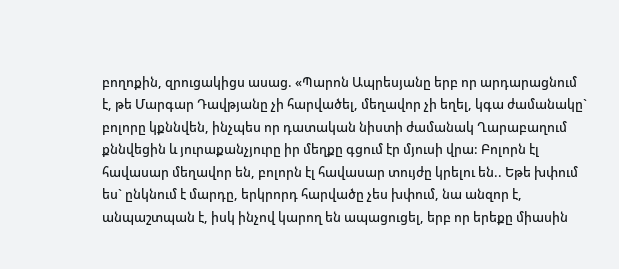բողոքին, զրուցակիցս ասաց. «Պարոն Ապրեսյանը երբ որ արդարացնում է, թե Մարգար Դավթյանը չի հարվածել, մեղավոր չի եղել, կգա ժամանակը` բոլորը կքննվեն, ինչպես որ դատական նիստի ժամանակ Ղարաբաղում քննվեցին և յուրաքանչյուրը իր մեղքը գցում էր մյուսի վրա: Բոլորն էլ հավասար մեղավոր են, բոլորն էլ հավասար տույժը կրելու են.. Եթե խփում ես` ընկնում է մարդը, երկրորդ հարվածը չես խփում, նա անզոր է, անպաշտպան է, իսկ ինչով կարող են ապացուցել, երբ որ երեքը միասին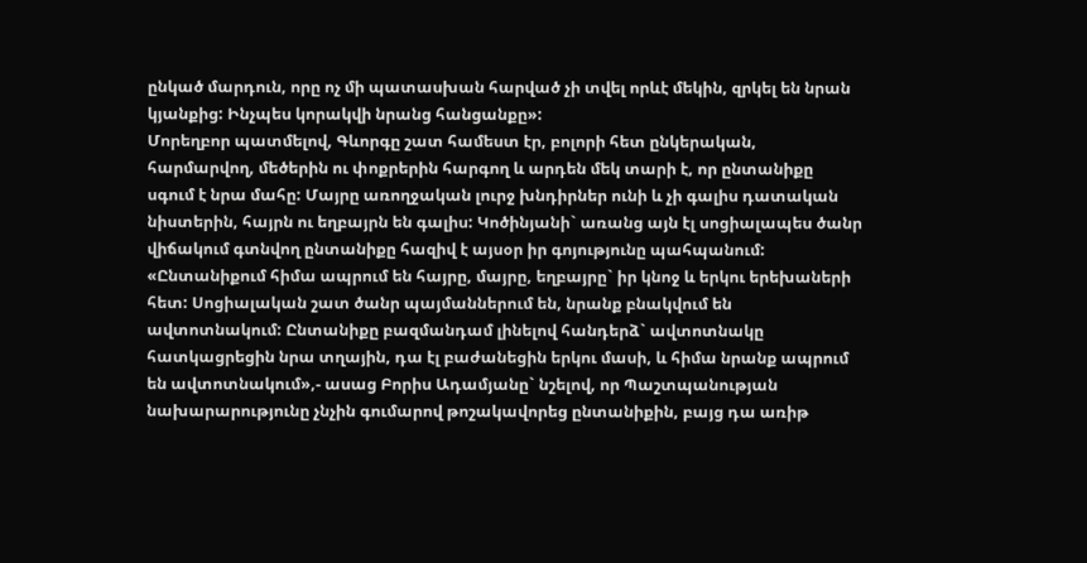ընկած մարդուն, որը ոչ մի պատասխան հարված չի տվել որևէ մեկին, զրկել են նրան կյանքից: Ինչպես կորակվի նրանց հանցանքը»:
Մորեղբոր պատմելով, Գևորգը շատ համեստ էր, բոլորի հետ ընկերական, հարմարվող, մեծերին ու փոքրերին հարգող և արդեն մեկ տարի է, որ ընտանիքը սգում է նրա մահը: Մայրը առողջական լուրջ խնդիրներ ունի և չի գալիս դատական նիստերին, հայրն ու եղբայրն են գալիս: Կոծինյանի` առանց այն էլ սոցիալապես ծանր վիճակում գտնվող ընտանիքը հազիվ է այսօր իր գոյությունը պահպանում: «Ընտանիքում հիմա ապրում են հայրը, մայրը, եղբայրը` իր կնոջ և երկու երեխաների հետ: Սոցիալական շատ ծանր պայմաններում են, նրանք բնակվում են ավտոտնակում: Ընտանիքը բազմանդամ լինելով հանդերձ` ավտոտնակը հատկացրեցին նրա տղային, դա էլ բաժանեցին երկու մասի, և հիմա նրանք ապրում են ավտոտնակում»,- ասաց Բորիս Ադամյանը` նշելով, որ Պաշտպանության նախարարությունը չնչին գումարով թոշակավորեց ընտանիքին, բայց դա առիթ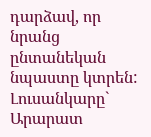դարձավ, որ նրանց ընտանեկան նպաստը կտրեն:
Լուսանկարը` Արարատ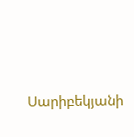Սարիբեկյանի